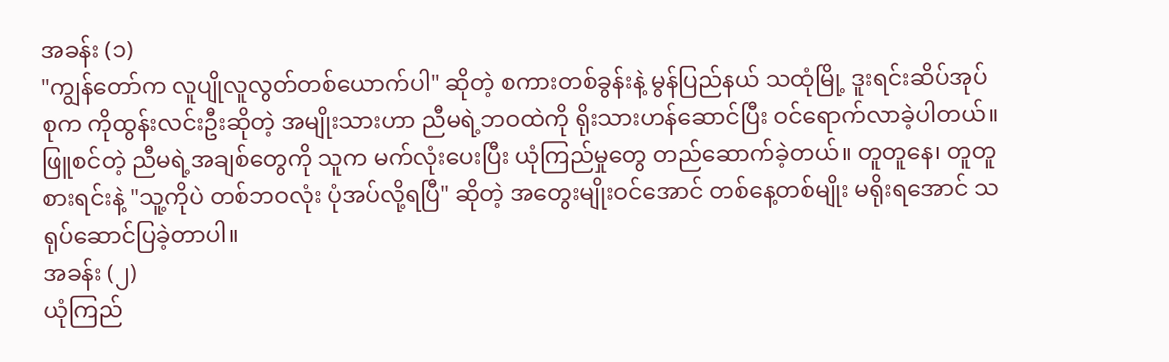အခန်း (၁)
"ကျွန်တော်က လူပျိုလူလွတ်တစ်ယောက်ပါ" ဆိုတဲ့ စကားတစ်ခွန်းနဲ့ မွန်ပြည်နယ် သထုံမြို့ ဒူးရင်းဆိပ်အုပ်စုက ကိုထွန်းလင်းဦးဆိုတဲ့ အမျိုးသားဟာ ညီမရဲ့ဘဝထဲကို ရိုးသားဟန်ဆောင်ပြီး ဝင်ရောက်လာခဲ့ပါတယ်။ ဖြူစင်တဲ့ ညီမရဲ့အချစ်တွေကို သူက မက်လုံးပေးပြီး ယုံကြည်မှုတွေ တည်ဆောက်ခဲ့တယ်။ တူတူနေ၊ တူတူစားရင်းနဲ့ "သူ့ကိုပဲ တစ်ဘဝလုံး ပုံအပ်လို့ရပြီ" ဆိုတဲ့ အတွေးမျိုးဝင်အောင် တစ်နေ့တစ်မျိုး မရိုးရအောင် သရုပ်ဆောင်ပြခဲ့တာပါ။
အခန်း (၂)
ယုံကြည်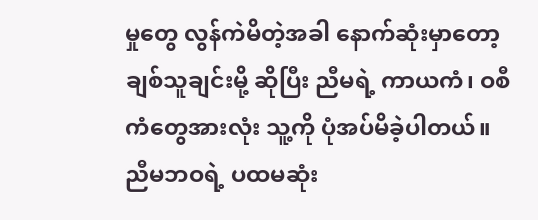မှုတွေ လွန်ကဲမိတဲ့အခါ နောက်ဆုံးမှာတော့ ချစ်သူချင်းမို့ ဆိုပြီး ညီမရဲ့ ကာယကံ၊ ဝစီကံတွေအားလုံး သူ့ကို ပုံအပ်မိခဲ့ပါတယ်။ ညီမဘဝရဲ့ ပထမဆုံး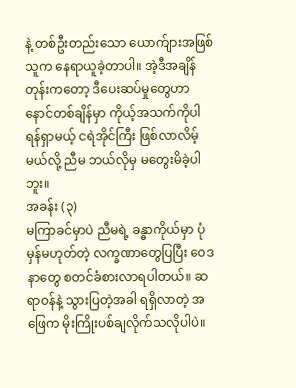နဲ့ တစ်ဦးတည်းသော ယောက်ျားအဖြစ် သူက နေရာယူခဲ့တာပါ။ အဲ့ဒီအချိန်တုန်းကတော့ ဒီပေးဆပ်မှုတွေဟာ နောင်တစ်ချိန်မှာ ကိုယ့်အသက်ကိုပါ ရန်ရှာမယ့် ငရဲအိုင်ကြီး ဖြစ်လာလိမ့်မယ်လို့ ညီမ ဘယ်လိုမှ မတွေးမိခဲ့ပါဘူး။
အခန်း (၃)
မကြာခင်မှာပဲ ညီမရဲ့ ခန္ဓာကိုယ်မှာ ပုံမှန်မဟုတ်တဲ့ လက္ခဏာတွေပြပြီး ဝေဒနာတွေ စတင်ခံစားလာရပါတယ်။ ဆရာဝန်နဲ့ သွားပြတဲ့အခါ ရရှိလာတဲ့ အဖြေက မိုးကြိုးပစ်ချလိုက်သလိုပါပဲ။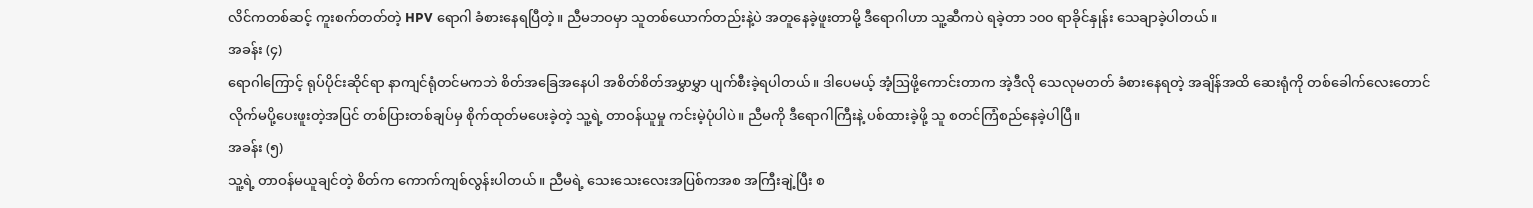လိင်ကတစ်ဆင့် ကူးစက်တတ်တဲ့ HPV ရောဂါ ခံစားနေရပြီတဲ့။ ညီမဘဝမှာ သူတစ်ယောက်တည်းနဲ့ပဲ အတူနေခဲ့ဖူးတာမို့ ဒီရောဂါဟာ သူ့ဆီကပဲ ရခဲ့တာ ၁၀၀ ရာခိုင်နှုန်း သေချာခဲ့ပါတယ်။
အခန်း (၄)
ရောဂါကြောင့် ရုပ်ပိုင်းဆိုင်ရာ နာကျင်ရုံတင်မကဘဲ စိတ်အခြေအနေပါ အစိတ်စိတ်အမွှာမွှာ ပျက်စီးခဲ့ရပါတယ်။ ဒါပေမယ့် အံ့ဩဖို့ကောင်းတာက အဲ့ဒီလို သေလုမတတ် ခံစားနေရတဲ့ အချိန်အထိ ဆေးရုံကို တစ်ခေါက်လေးတောင် လိုက်မပို့ပေးဖူးတဲ့အပြင် တစ်ပြားတစ်ချပ်မှ စိုက်ထုတ်မပေးခဲ့တဲ့ သူ့ရဲ့ တာဝန်ယူမှု ကင်းမဲ့ပုံပါပဲ။ ညီမကို ဒီရောဂါကြီးနဲ့ ပစ်ထားခဲ့ဖို့ သူ စတင်ကြံစည်နေခဲ့ပါပြီ။
အခန်း (၅)
သူ့ရဲ့ တာဝန်မယူချင်တဲ့ စိတ်က ကောက်ကျစ်လွန်းပါတယ်။ ညီမရဲ့ သေးသေးလေးအပြစ်ကအစ အကြီးချဲ့ပြီး စ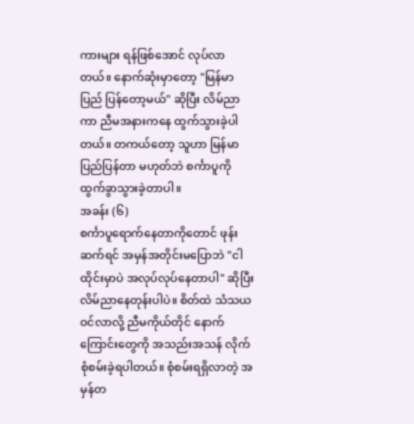ကားများ ရန်ဖြစ်အောင် လုပ်လာတယ်။ နောက်ဆုံးမှာတော့ "မြန်မာပြည် ပြန်တော့မယ်" ဆိုပြီး လိမ်ညာကာ ညီမအနားကနေ ထွက်သွားခဲ့ပါတယ်။ တကယ်တော့ သူဟာ မြန်မာပြည်ပြန်တာ မဟုတ်ဘဲ စင်္ကာပူကို ထွက်ခွာသွားခဲ့တာပါ။
အခန်း (၆)
စင်္ကာပူရောက်နေတာကိုတောင် ဖုန်းဆက်ရင် အမှန်အတိုင်းမပြောဘဲ "ငါ ထိုင်းမှာပဲ အလုပ်လုပ်နေတာပါ" ဆိုပြီး လိမ်ညာနေတုန်းပါပဲ။ စိတ်ထဲ သံသယဝင်လာလို့ ညီမကိုယ်တိုင် နောက်ကြောင်းတွေကို အသည်းအသန် လိုက်စုံစမ်းခဲ့ရပါတယ်။ စုံစမ်းရရှိလာတဲ့ အမှန်တ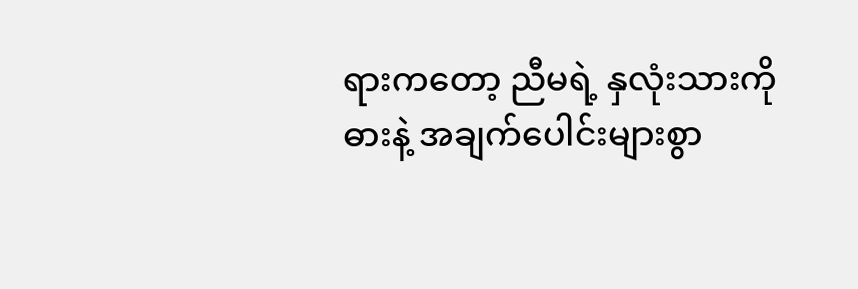ရားကတော့ ညီမရဲ့ နှလုံးသားကို ဓားနဲ့ အချက်ပေါင်းများစွာ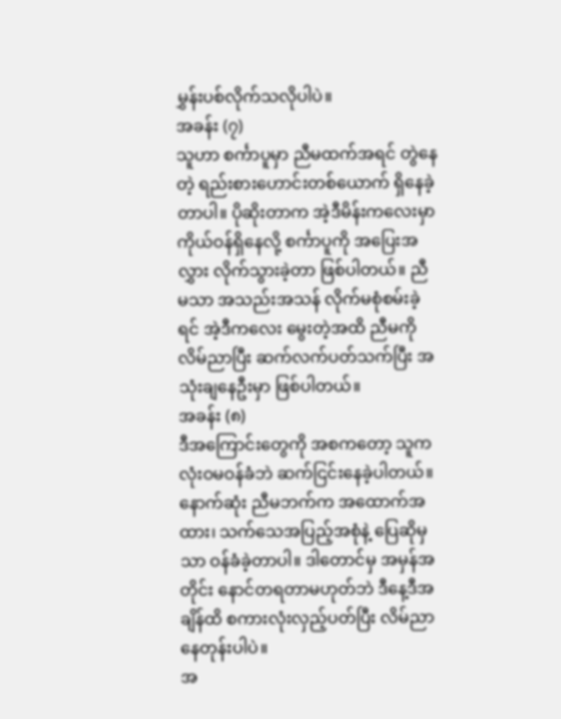မွှန်းပစ်လိုက်သလိုပါပဲ။
အခန်း (၇)
သူဟာ စင်္ကာပူမှာ ညီမထက်အရင် တွဲနေတဲ့ ရည်းစားဟောင်းတစ်ယောက် ရှိနေခဲ့တာပါ။ ပိုဆိုးတာက အဲ့ဒီမိန်းကလေးမှာ ကိုယ်ဝန်ရှိနေလို့ စင်္ကာပူကို အပြေးအလွှား လိုက်သွားခဲ့တာ ဖြစ်ပါတယ်။ ညီမသာ အသည်းအသန် လိုက်မစုံစမ်းခဲ့ရင် အဲ့ဒီကလေး မွေးတဲ့အထိ ညီမကို လိမ်ညာပြီး ဆက်လက်ပတ်သက်ပြီး အသုံးချနေဦးမှာ ဖြစ်ပါတယ်။
အခန်း (၈)
ဒီအကြောင်းတွေကို အစကတော့ သူက လုံးဝမဝန်ခံဘဲ ဆက်ငြင်းနေခဲ့ပါတယ်။ နောက်ဆုံး ညီမဘက်က အထောက်အထား၊ သက်သေအပြည့်အစုံနဲ့ ပြေဆိုမှသာ ဝန်ခံခဲ့တာပါ။ ဒါတောင်မှ အမှန်အတိုင်း နောင်တရတာမဟုတ်ဘဲ ဒီနေ့ဒီအချိန်ထိ စကားလုံးလှည့်ပတ်ပြီး လိမ်ညာနေတုန်းပါပဲ။
အ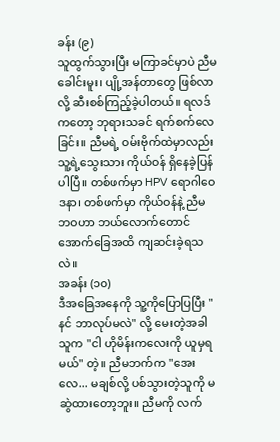ခန်း (၉)
သူထွက်သွားပြီး မကြာခင်မှာပဲ ညီမ ခေါင်းမူး၊ ပျို့အန်တာတွေ ဖြစ်လာလို့ ဆီးစစ်ကြည့်ခဲ့ပါတယ်။ ရလဒ်ကတော့ ဘုရားသခင် ရက်စက်လေခြင်း။ ညီမရဲ့ ဝမ်းဗိုက်ထဲမှာလည်း သူ့ရဲ့သွေးသား ကိုယ်ဝန် ရှိနေခဲ့ပြန်ပါပြီ။ တစ်ဖက်မှာ HPV ရောဂါဝေဒနာ၊ တစ်ဖက်မှာ ကိုယ်ဝန်နဲ့ ညီမဘဝဟာ ဘယ်လောက်တောင် အောက်ခြေအထိ ကျဆင်းခဲ့ရသလဲ။
အခန်း (၁၀)
ဒီအခြေအနေကို သူ့ကိုပြောပြပြီး "နင် ဘာလုပ်မလဲ" လို့ မေးတဲ့အခါ သူက "ငါ ဟိုမိန်းကလေးကို ယူမှရမယ်" တဲ့။ ညီမဘက်က "အေးလေ... မချစ်လို့ ပစ်သွားတဲ့သူကို မဆွဲထားတော့ဘူး။ ညီမကို လက်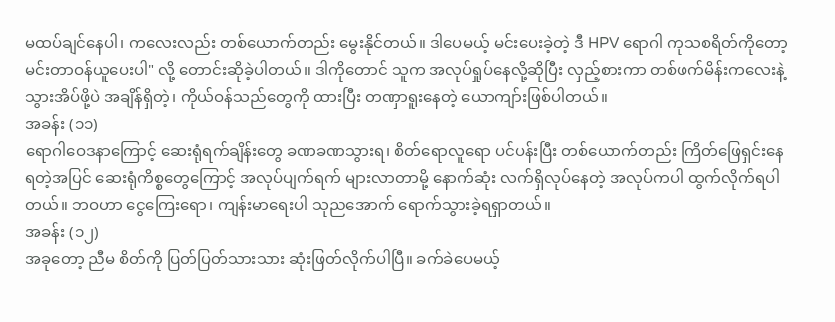မထပ်ချင်နေပါ၊ ကလေးလည်း တစ်ယောက်တည်း မွေးနိုင်တယ်။ ဒါပေမယ့် မင်းပေးခဲ့တဲ့ ဒီ HPV ရောဂါ ကုသစရိတ်ကိုတော့ မင်းတာဝန်ယူပေးပါ" လို့ တောင်းဆိုခဲ့ပါတယ်။ ဒါကိုတောင် သူက အလုပ်ရှုပ်နေလို့ဆိုပြီး လှည့်စားကာ တစ်ဖက်မိန်းကလေးနဲ့ သွားအိပ်ဖို့ပဲ အချိန်ရှိတဲ့၊ ကိုယ်ဝန်သည်တွေကို ထားပြီး တဏှာရူးနေတဲ့ ယောကျာ်းဖြစ်ပါတယ်။
အခန်း (၁၁)
ရောဂါဝေဒနာကြောင့် ဆေးရုံရက်ချိန်းတွေ ခဏခဏသွားရ၊ စိတ်ရောလူရော ပင်ပန်းပြီး တစ်ယောက်တည်း ကြိတ်ဖြေရှင်းနေရတဲ့အပြင် ဆေးရုံကိစ္စတွေကြောင့် အလုပ်ပျက်ရက် များလာတာမို့ နောက်ဆုံး လက်ရှိလုပ်နေတဲ့ အလုပ်ကပါ ထွက်လိုက်ရပါတယ်။ ဘဝဟာ ငွေကြေးရော၊ ကျန်းမာရေးပါ သုညအောက် ရောက်သွားခဲ့ရရှာတယ်။
အခန်း (၁၂)
အခုတော့ ညီမ စိတ်ကို ပြတ်ပြတ်သားသား ဆုံးဖြတ်လိုက်ပါပြီ။ ခက်ခဲပေမယ့်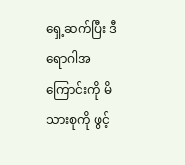ရှေ့ဆက်ပြီး ဒီရောဂါအကြောင်းကို မိသားစုကို ဖွင့်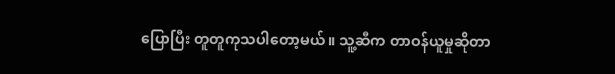ပြောပြီး တူတူကုသပါတော့မယ်။ သူ့ဆီက တာဝန်ယူမှုဆိုတာ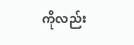ကိုလည်း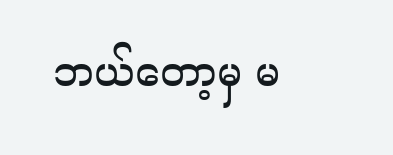ဘယ်တော့မှ မ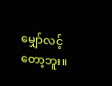မျှော်လင့်တော့ဘူး။